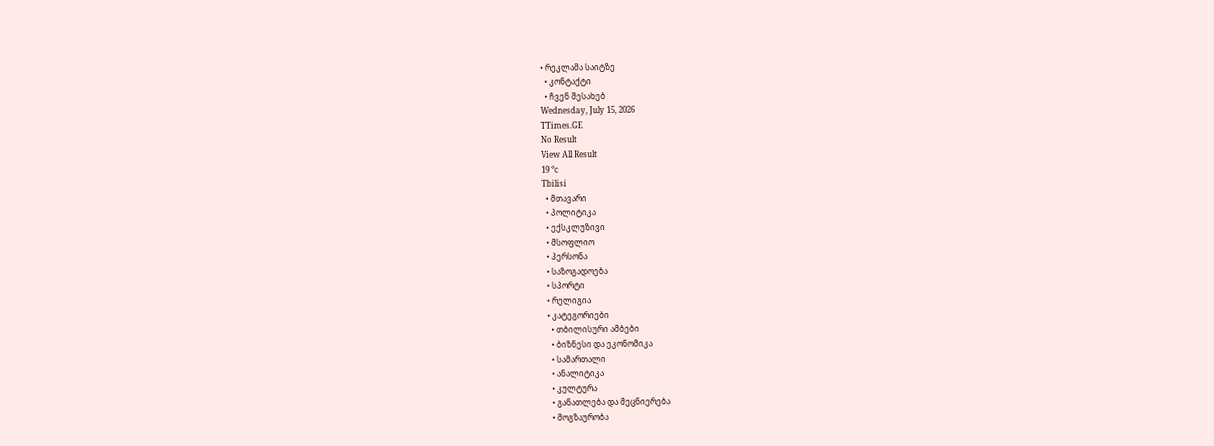• რეკლამა საიტზე
  • კონტაქტი
  • ჩვენ შესახებ
Wednesday, July 15, 2026
TTimes.GE
No Result
View All Result
19 °c
Tbilisi
  • მთავარი
  • პოლიტიკა
  • ექსკლუზივი
  • მსოფლიო
  • პერსონა
  • საზოგადოება
  • სპორტი
  • რელიგია
  • კატეგორიები
    • თბილისური ამბები
    • ბიზნესი და ეკონომიკა
    • სამართალი
    • ანალიტიკა
    • კულტურა
    • განათლება და მეცნიერება
    • მოგზაურობა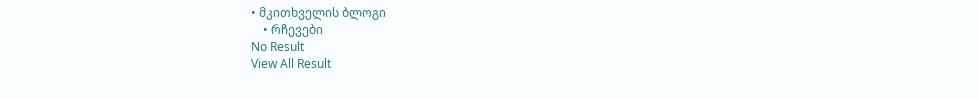• მკითხველის ბლოგი
    • რჩევები
No Result
View All Result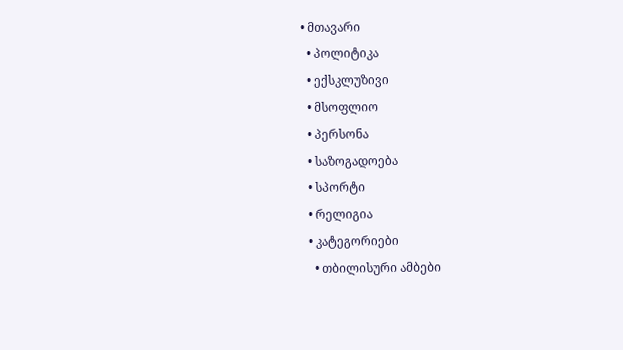• მთავარი
  • პოლიტიკა
  • ექსკლუზივი
  • მსოფლიო
  • პერსონა
  • საზოგადოება
  • სპორტი
  • რელიგია
  • კატეგორიები
    • თბილისური ამბები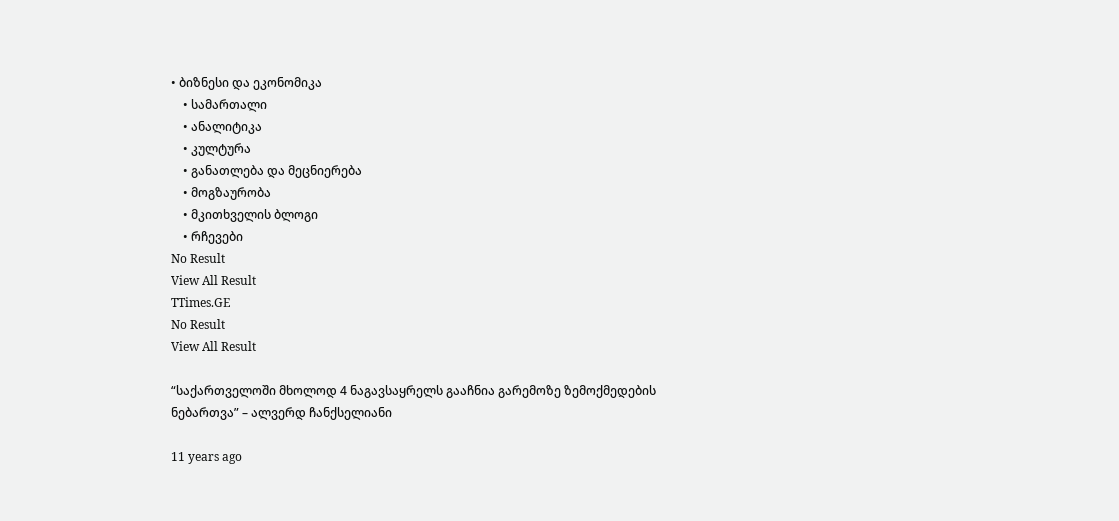• ბიზნესი და ეკონომიკა
    • სამართალი
    • ანალიტიკა
    • კულტურა
    • განათლება და მეცნიერება
    • მოგზაურობა
    • მკითხველის ბლოგი
    • რჩევები
No Result
View All Result
TTimes.GE
No Result
View All Result

“საქართველოში მხოლოდ 4 ნაგავსაყრელს გააჩნია გარემოზე ზემოქმედების ნებართვა” – ალვერდ ჩანქსელიანი

11 years ago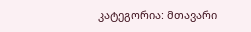კატეგორია: მთავარი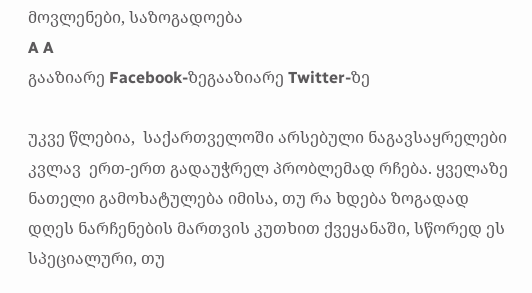მოვლენები, საზოგადოება
A A
გააზიარე Facebook-ზეგააზიარე Twitter-ზე

უკვე წლებია,  საქართველოში არსებული ნაგავსაყრელები კვლავ  ერთ-ერთ გადაუჭრელ პრობლემად რჩება. ყველაზე ნათელი გამოხატულება იმისა, თუ რა ხდება ზოგადად დღეს ნარჩენების მართვის კუთხით ქვეყანაში, სწორედ ეს  სპეციალური, თუ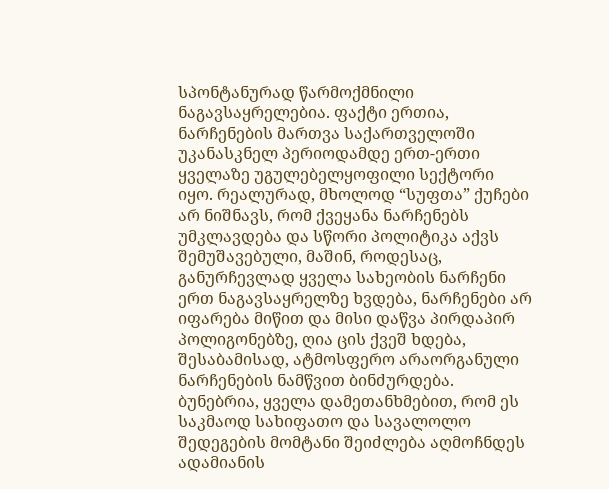სპონტანურად წარმოქმნილი ნაგავსაყრელებია. ფაქტი ერთია, ნარჩენების მართვა საქართველოში უკანასკნელ პერიოდამდე ერთ-ერთი ყველაზე უგულებელყოფილი სექტორი იყო. რეალურად, მხოლოდ “სუფთა” ქუჩები არ ნიშნავს, რომ ქვეყანა ნარჩენებს უმკლავდება და სწორი პოლიტიკა აქვს შემუშავებული, მაშინ, როდესაც, განურჩევლად ყველა სახეობის ნარჩენი ერთ ნაგავსაყრელზე ხვდება, ნარჩენები არ იფარება მიწით და მისი დაწვა პირდაპირ პოლიგონებზე, ღია ცის ქვეშ ხდება, შესაბამისად, ატმოსფერო არაორგანული ნარჩენების ნამწვით ბინძურდება. ბუნებრია, ყველა დამეთანხმებით, რომ ეს  საკმაოდ სახიფათო და სავალოლო შედეგების მომტანი შეიძლება აღმოჩნდეს ადამიანის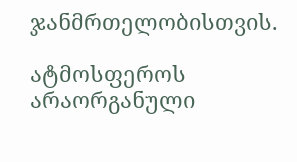ჯანმრთელობისთვის.

ატმოსფეროს არაორგანული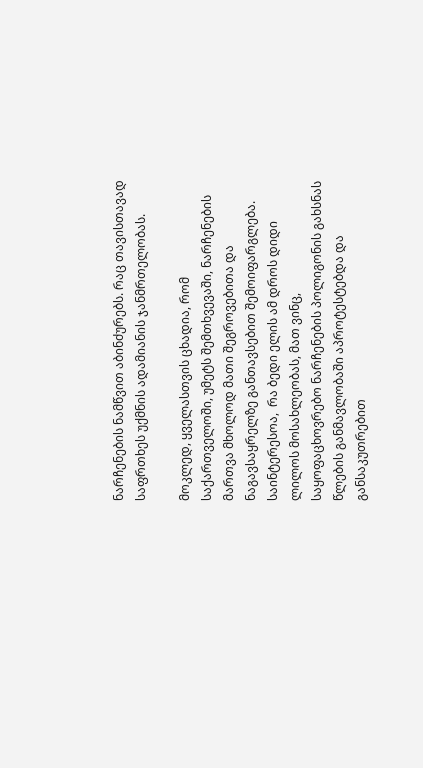ნარჩენების ნამწვით აბინძურებს. რაც თავისთავად საფრთხეს უქმნის ადამიანის ჯანმრთელობას.

მოკლედ, ყველასთვის ცხადია, რომ საქართველოში, უმეტს შემთხვევაში, ნარჩენების მართვა მხოლოდ მათი შეგროვებითა და ნაგავსაყრელზე განთავსებით შემოიფარგლება. საინტერესოა,  რა ბედი ელის ამ დროს დიდი ლილოს მოსახლეობას, მათ ვინც, საყოფაცხოვრებო ნარჩენების პოლიგონის გახსნას წლების განმავლობაში აპროტესტებდა და  განსაკუთრებით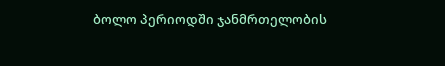ბოლო პერიოდში ჯანმრთელობის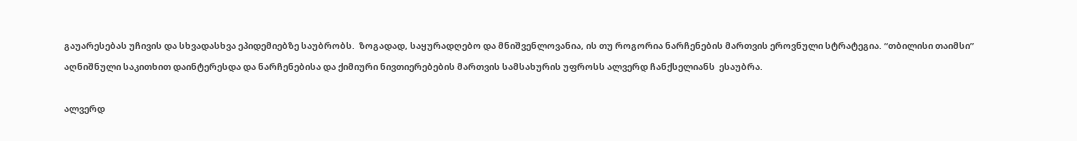გაუარესებას უჩივის და სხვადასხვა ეპიდემიებზე საუბრობს.  ზოგადად, საყურადღებო და მნიშვენლოვანია, ის თუ როგორია ნარჩენების მართვის ეროვნული სტრატეგია. “თბილისი თაიმსი” აღნიშნული საკითხით დაინტერესდა და ნარჩენებისა და ქიმიური ნივთიერებების მართვის სამსახურის უფროსს ალვერდ ჩანქსელიანს  ესაუბრა.

ალვერდ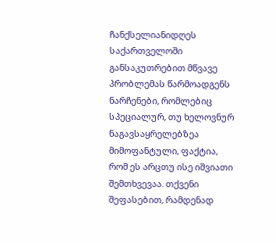ჩანქსელიანიდღეს საქართველოში განსაკუთრებით მწვავე პრობლემას წარმოადგენს ნარჩენები, რომლებიც სპეციალურ, თუ ხელოვნურ ნაგავსაყრელებზეა მიმოფანტული, ფაქტია, რომ ეს არცთუ ისე იშვიათი შემთხვევაა. თქვენი შეფასებით, რამდენად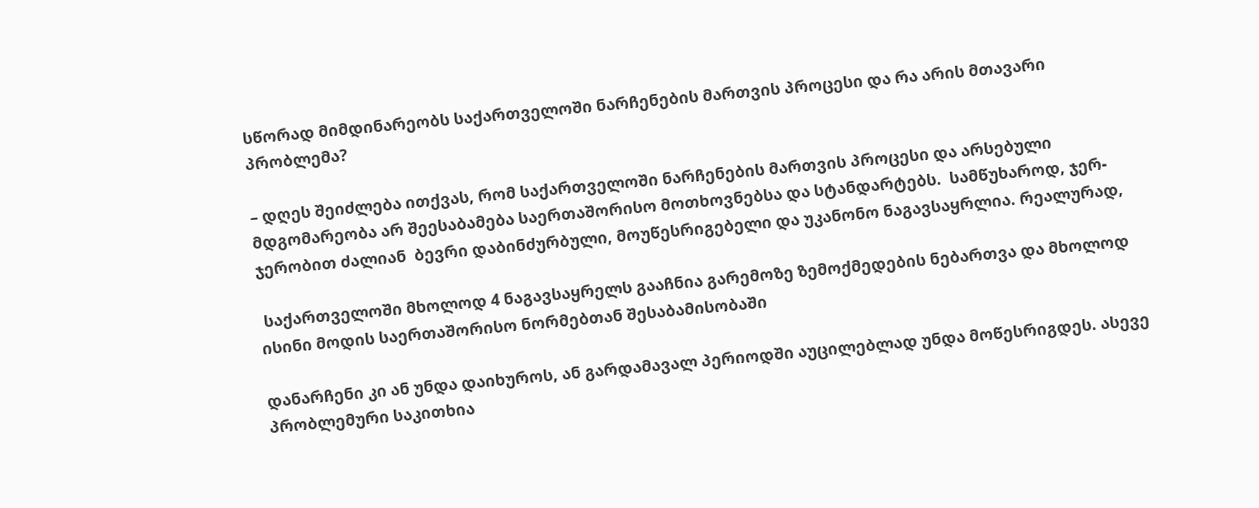სწორად მიმდინარეობს საქართველოში ნარჩენების მართვის პროცესი და რა არის მთავარი პრობლემა?

– დღეს შეიძლება ითქვას, რომ საქართველოში ნარჩენების მართვის პროცესი და არსებული მდგომარეობა არ შეესაბამება საერთაშორისო მოთხოვნებსა და სტანდარტებს.  სამწუხაროდ, ჯერ-ჯერობით ძალიან  ბევრი დაბინძურბული, მოუწესრიგებელი და უკანონო ნაგავსაყრლია. რეალურად,

 საქართველოში მხოლოდ 4 ნაგავსაყრელს გააჩნია გარემოზე ზემოქმედების ნებართვა და მხოლოდ  ისინი მოდის საერთაშორისო ნორმებთან შესაბამისობაში

დანარჩენი კი ან უნდა დაიხუროს, ან გარდამავალ პერიოდში აუცილებლად უნდა მოწესრიგდეს. ასევე პრობლემური საკითხია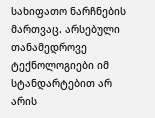სახიფათო ნარჩნების მართვაც. არსებული თანამედროვე ტექნოლოგიები იმ სტანდარტებით არ არის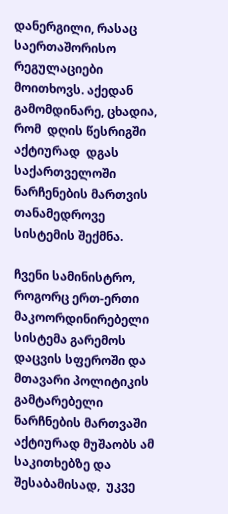დანერგილი, რასაც საერთაშორისო რეგულაციები მოითხოვს. აქედან გამომდინარე, ცხადია, რომ  დღის წესრიგში აქტიურად  დგას  საქართველოში ნარჩენების მართვის თანამედროვე სისტემის შექმნა.

ჩვენი სამინისტრო, როგორც ერთ-ერთი მაკოორდინირებელი სისტემა გარემოს დაცვის სფეროში და მთავარი პოლიტიკის გამტარებელი  ნარჩნების მართვაში აქტიურად მუშაობს ამ საკითხებზე და შესაბამისად,  უკვე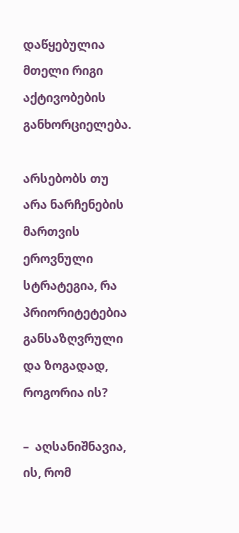დაწყებულია მთელი რიგი აქტივობების განხორციელება.

არსებობს თუ არა ნარჩენების მართვის ეროვნული სტრატეგია, რა პრიორიტეტებია განსაზღვრული და ზოგადად, როგორია ის?

–  აღსანიშნავია, ის, რომ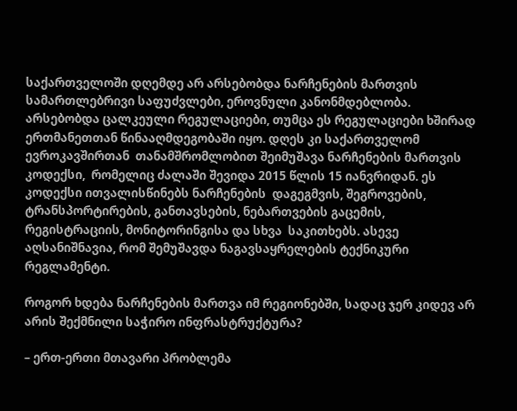საქართველოში დღემდე არ არსებობდა ნარჩენების მართვის  სამართლებრივი საფუძვლები, ეროვნული კანონმდებლობა. არსებობდა ცალკეული რეგულაციები, თუმცა ეს რეგულაციები ხშირად ერთმანეთთან წინააღმდეგობაში იყო. დღეს კი საქართველომ ევროკავშირთან  თანამშრომლობით შეიმუშავა ნარჩენების მართვის კოდექსი,  რომელიც ძალაში შევიდა 2015 წლის 15 იანვრიდან. ეს კოდექსი ითვალისწინებს ნარჩენების  დაგეგმვის, შეგროვების, ტრანსპორტირების, განთავსების, ნებართვების გაცემის, რეგისტრაციის, მონიტორინგისა და სხვა  საკითხებს. ასევე აღსანიშნავია, რომ შემუშავდა ნაგავსაყრელების ტექნიკური რეგლამენტი.

როგორ ხდება ნარჩენების მართვა იმ რეგიონებში, სადაც ჯერ კიდევ არ არის შექმნილი საჭირო ინფრასტრუქტურა?

– ერთ-ერთი მთავარი პრობლემა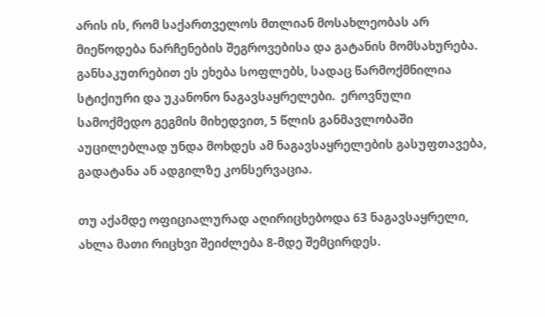არის ის, რომ საქართველოს მთლიან მოსახლეობას არ მიეწოდება ნარჩენების შეგროვებისა და გატანის მომსახურება. განსაკუთრებით ეს ეხება სოფლებს, სადაც წარმოქმნილია სტიქიური და უკანონო ნაგავსაყრელები.  ეროვნული სამოქმედო გეგმის მიხედვით, 5 წლის განმავლობაში აუცილებლად უნდა მოხდეს ამ ნაგავსაყრელების გასუფთავება, გადატანა ან ადგილზე კონსერვაცია.

თუ აქამდე ოფიციალურად აღირიცხებოდა 63 ნაგავსაყრელი, ახლა მათი რიცხვი შეიძლება 8-მდე შემცირდეს.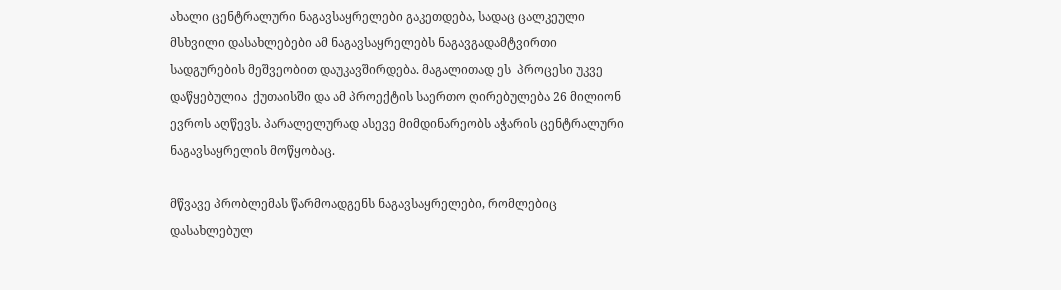ახალი ცენტრალური ნაგავსაყრელები გაკეთდება, სადაც ცალკეული მსხვილი დასახლებები ამ ნაგავსაყრელებს ნაგავგადამტვირთი სადგურების მეშვეობით დაუკავშირდება. მაგალითად ეს  პროცესი უკვე დაწყებულია  ქუთაისში და ამ პროექტის საერთო ღირებულება 26 მილიონ ევროს აღწევს. პარალელურად ასევე მიმდინარეობს აჭარის ცენტრალური  ნაგავსაყრელის მოწყობაც.

მწვავე პრობლემას წარმოადგენს ნაგავსაყრელები, რომლებიც დასახლებულ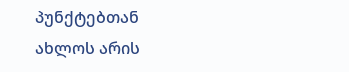პუნქტებთან ახლოს არის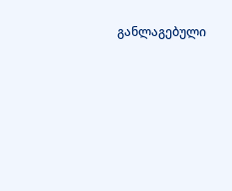განლაგებული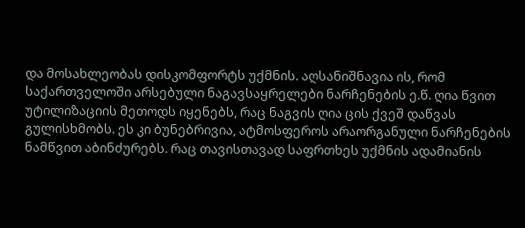და მოსახლეობას დისკომფორტს უქმნის. აღსანიშნავია ის, რომ საქართველოში არსებული ნაგავსაყრელები ნარჩენების ე.წ. ღია წვით უტილიზაციის მეთოდს იყენებს, რაც ნაგვის ღია ცის ქვეშ დაწვას გულისხმობს. ეს კი ბუნებრივია, ატმოსფეროს არაორგანული ნარჩენების ნამწვით აბინძურებს. რაც თავისთავად საფრთხეს უქმნის ადამიანის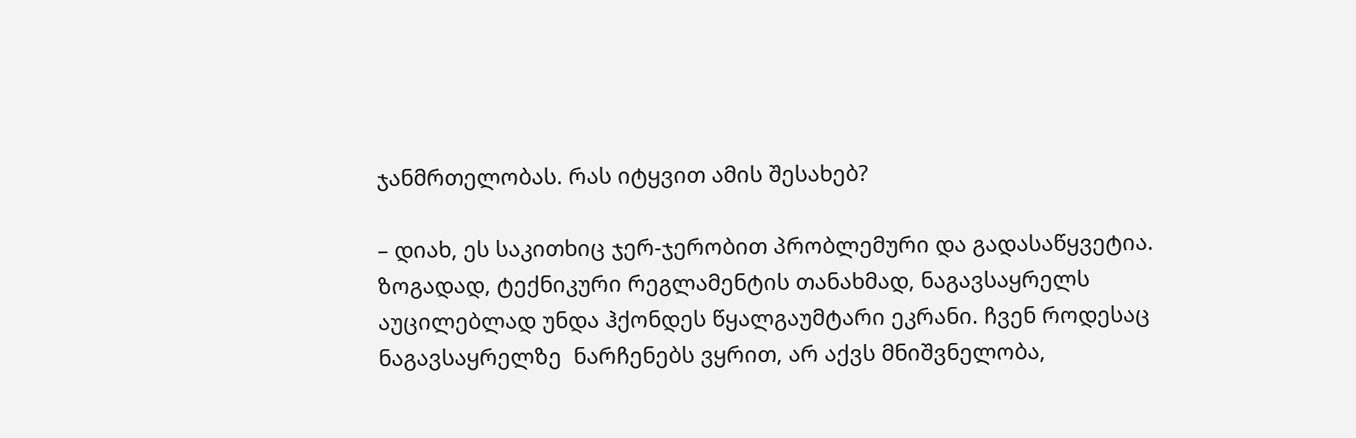ჯანმრთელობას. რას იტყვით ამის შესახებ?

– დიახ, ეს საკითხიც ჯერ-ჯერობით პრობლემური და გადასაწყვეტია.  ზოგადად, ტექნიკური რეგლამენტის თანახმად, ნაგავსაყრელს აუცილებლად უნდა ჰქონდეს წყალგაუმტარი ეკრანი. ჩვენ როდესაც ნაგავსაყრელზე  ნარჩენებს ვყრით, არ აქვს მნიშვნელობა,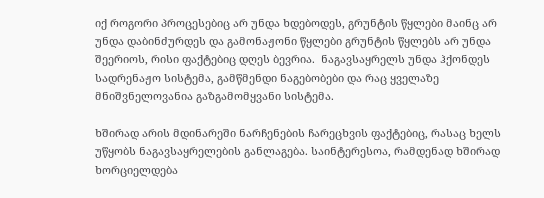იქ როგორი პროცესებიც არ უნდა ხდებოდეს, გრუნტის წყლები მაინც არ უნდა დაბინძურდეს და გამონაჟონი წყლები გრუნტის წყლებს არ უნდა შეერიოს, რისი ფაქტებიც დღეს ბევრია.  ნაგავსაყრელს უნდა ჰქონდეს სადრენაჟო სისტემა, გამწმენდი ნაგებობები და რაც ყველაზე მნიშვნელოვანია გაზგამომყვანი სისტემა.

ხშირად არის მდინარეში ნარჩენების ჩარეცხვის ფაქტებიც, რასაც ხელს უწყობს ნაგავსაყრელების განლაგება. საინტერესოა, რამდენად ხშირად ხორციელდება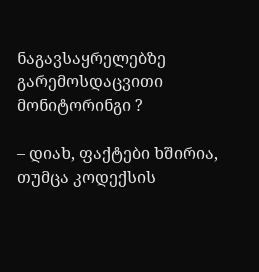ნაგავსაყრელებზე გარემოსდაცვითი მონიტორინგი ?

– დიახ, ფაქტები ხშირია, თუმცა კოდექსის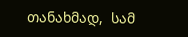თანახმად,  სამ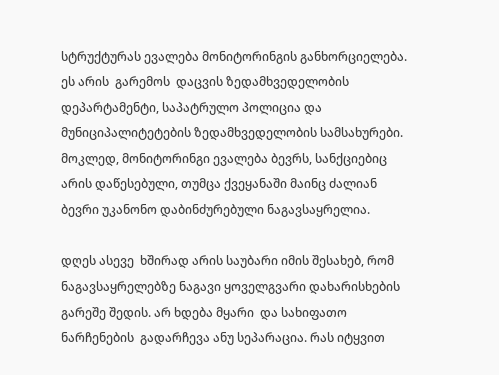სტრუქტურას ევალება მონიტორინგის განხორციელება. ეს არის  გარემოს  დაცვის ზედამხვედელობის დეპარტამენტი, საპატრულო პოლიცია და მუნიციპალიტეტების ზედამხვედელობის სამსახურები. მოკლედ, მონიტორინგი ევალება ბევრს, სანქციებიც არის დაწესებული, თუმცა ქვეყანაში მაინც ძალიან ბევრი უკანონო დაბინძურებული ნაგავსაყრელია.

დღეს ასევე  ხშირად არის საუბარი იმის შესახებ, რომ ნაგავსაყრელებზე ნაგავი ყოველგვარი დახარისხების გარეშე შედის. არ ხდება მყარი  და სახიფათო ნარჩენების  გადარჩევა ანუ სეპარაცია. რას იტყვით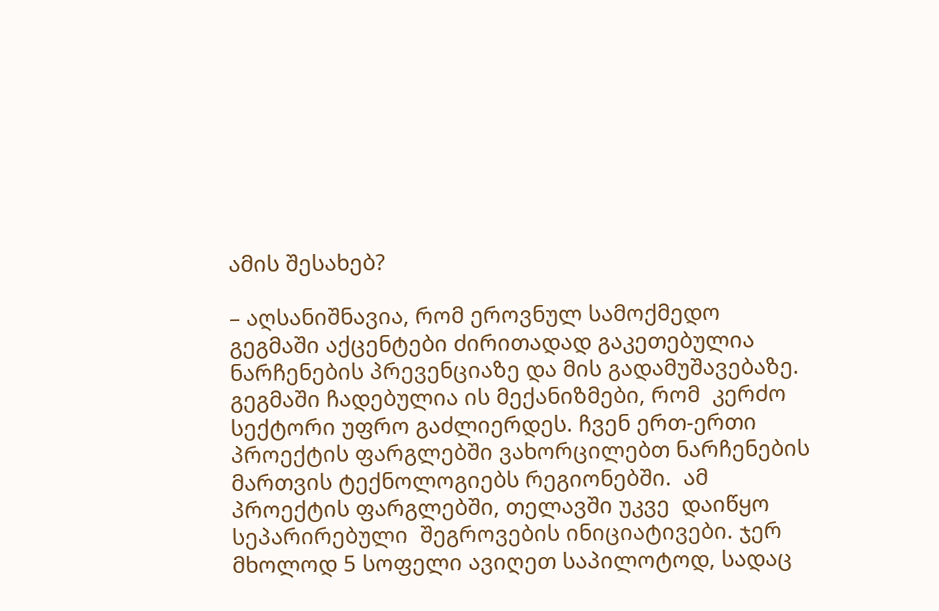ამის შესახებ?

– აღსანიშნავია, რომ ეროვნულ სამოქმედო გეგმაში აქცენტები ძირითადად გაკეთებულია ნარჩენების პრევენციაზე და მის გადამუშავებაზე. გეგმაში ჩადებულია ის მექანიზმები, რომ  კერძო სექტორი უფრო გაძლიერდეს. ჩვენ ერთ-ერთი პროექტის ფარგლებში ვახორცილებთ ნარჩენების მართვის ტექნოლოგიებს რეგიონებში.  ამ პროექტის ფარგლებში, თელავში უკვე  დაიწყო სეპარირებული  შეგროვების ინიციატივები. ჯერ მხოლოდ 5 სოფელი ავიღეთ საპილოტოდ, სადაც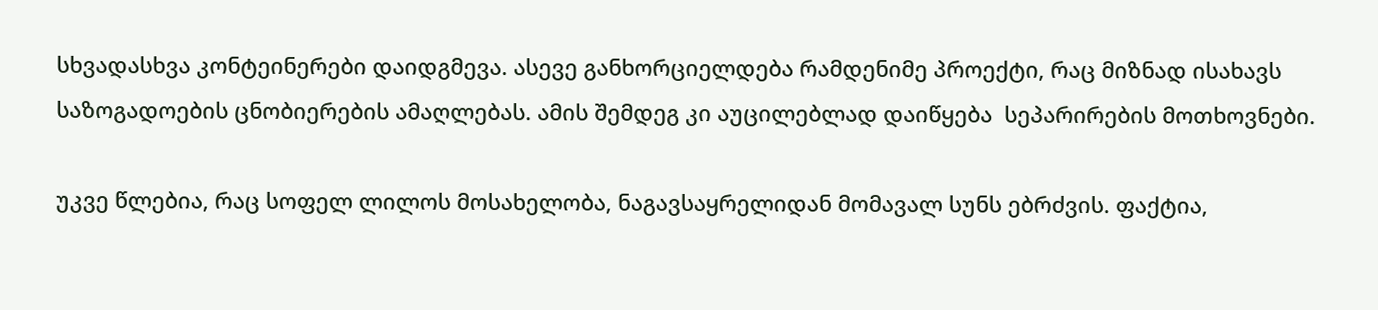სხვადასხვა კონტეინერები დაიდგმევა. ასევე განხორციელდება რამდენიმე პროექტი, რაც მიზნად ისახავს საზოგადოების ცნობიერების ამაღლებას. ამის შემდეგ კი აუცილებლად დაიწყება  სეპარირების მოთხოვნები.

უკვე წლებია, რაც სოფელ ლილოს მოსახელობა, ნაგავსაყრელიდან მომავალ სუნს ებრძვის. ფაქტია,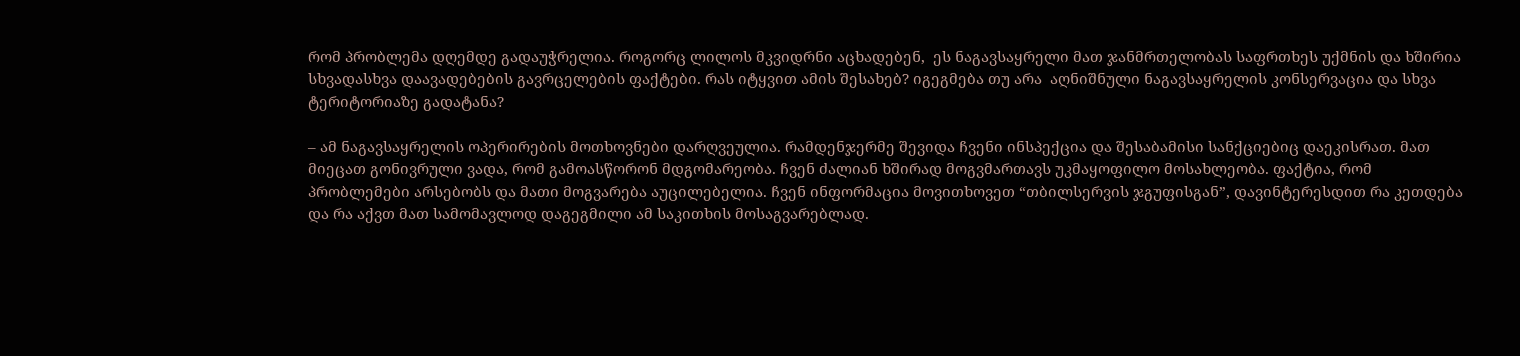რომ პრობლემა დღემდე გადაუჭრელია. როგორც ლილოს მკვიდრნი აცხადებენ,  ეს ნაგავსაყრელი მათ ჯანმრთელობას საფრთხეს უქმნის და ხშირია სხვადასხვა დაავადებების გავრცელების ფაქტები. რას იტყვით ამის შესახებ? იგეგმება თუ არა  აღნიშნული ნაგავსაყრელის კონსერვაცია და სხვა ტერიტორიაზე გადატანა?

– ამ ნაგავსაყრელის ოპერირების მოთხოვნები დარღვეულია. რამდენჯერმე შევიდა ჩვენი ინსპექცია და შესაბამისი სანქციებიც დაეკისრათ. მათ მიეცათ გონივრული ვადა, რომ გამოასწორონ მდგომარეობა. ჩვენ ძალიან ხშირად მოგვმართავს უკმაყოფილო მოსახლეობა. ფაქტია, რომ პრობლემები არსებობს და მათი მოგვარება აუცილებელია. ჩვენ ინფორმაცია მოვითხოვეთ “თბილსერვის ჯგუფისგან”, დავინტერესდით რა კეთდება და რა აქვთ მათ სამომავლოდ დაგეგმილი ამ საკითხის მოსაგვარებლად.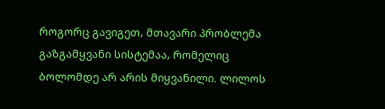როგორც გავიგეთ, მთავარი პრობლემა გაზგამყვანი სისტემაა, რომელიც ბოლომდე არ არის მიყვანილი. ლილოს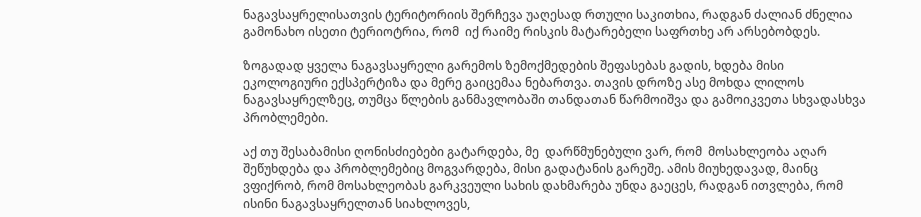ნაგავსაყრელისათვის ტერიტორიის შერჩევა უაღესად რთული საკითხია, რადგან ძალიან ძნელია გამონახო ისეთი ტერიოტრია, რომ  იქ რაიმე რისკის მატარებელი საფრთხე არ არსებობდეს.

ზოგადად ყველა ნაგავსაყრელი გარემოს ზემოქმედების შეფასებას გადის, ხდება მისი ეკოლოგიური ექსპერტიზა და მერე გაიცემაა ნებართვა. თავის დროზე ასე მოხდა ლილოს ნაგავსაყრელზეც, თუმცა წლების განმავლობაში თანდათან წარმოიშვა და გამოიკვეთა სხვადასხვა პრობლემები.

აქ თუ შესაბამისი ღონისძიებები გატარდება, მე  დარწმუნებული ვარ, რომ  მოსახლეობა აღარ შეწუხდება და პრობლემებიც მოგვარდება, მისი გადატანის გარეშე. ამის მიუხედავად, მაინც ვფიქრობ, რომ მოსახლეობას გარკვეული სახის დახმარება უნდა გაეცეს, რადგან ითვლება, რომ ისინი ნაგავსაყრელთან სიახლოვეს,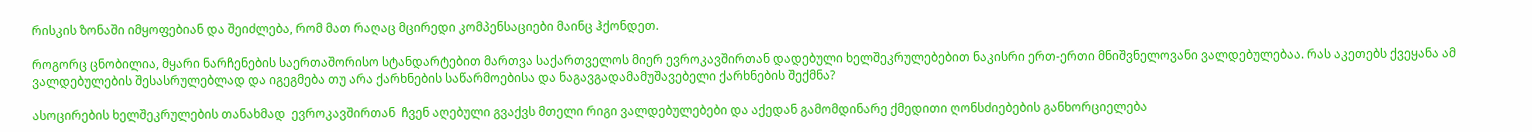რისკის ზონაში იმყოფებიან და შეიძლება, რომ მათ რაღაც მცირედი კომპენსაციები მაინც ჰქონდეთ.

როგორც ცნობილია, მყარი ნარჩენების საერთაშორისო სტანდარტებით მართვა საქართველოს მიერ ევროკავშირთან დადებული ხელშეკრულებებით ნაკისრი ერთ-ერთი მნიშვნელოვანი ვალდებულებაა. რას აკეთებს ქვეყანა ამ ვალდებულების შესასრულებლად და იგეგმება თუ არა ქარხნების საწარმოებისა და ნაგავგადამამუშავებელი ქარხნების შექმნა?

ასოცირების ხელშეკრულების თანახმად  ევროკავშირთან  ჩვენ აღებული გვაქვს მთელი რიგი ვალდებულებები და აქედან გამომდინარე ქმედითი ღონსძიებების განხორციელება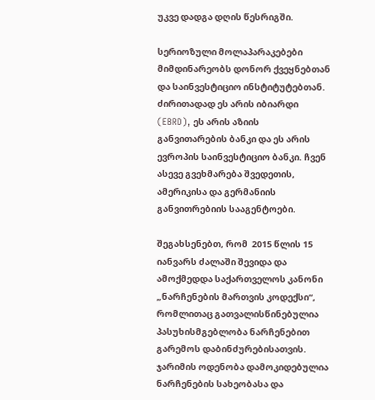უკვე დადგა დღის წესრიგში.

სერიოზული მოლაპარაკებები მიმდინარეობს დონორ ქვეყნებთან და საინვესტიციო ინსტიტუტებთან. ძირითადად ეს არის იბიარდი (EBRD), ეს არის აზიის განვითარების ბანკი და ეს არის ევროპის საინვესტიციო ბანკი. ჩვენ  ასევე გვეხმარება შვედეთის, ამერიკისა და გერმანიის განვითრებიის სააგენტოები.

შეგახსენებთ, რომ  2015 წლის 15 იანვარს ძალაში შევიდა და ამოქმედდა საქართველოს კანონი „ნარჩენების მართვის კოდექსი“, რომლითაც გათვალისწინებულია პასუხისმგებლობა ნარჩენებით გარემოს დაბინძურებისათვის. ჯარიმის ოდენობა დამოკიდებულია ნარჩენების სახეობასა და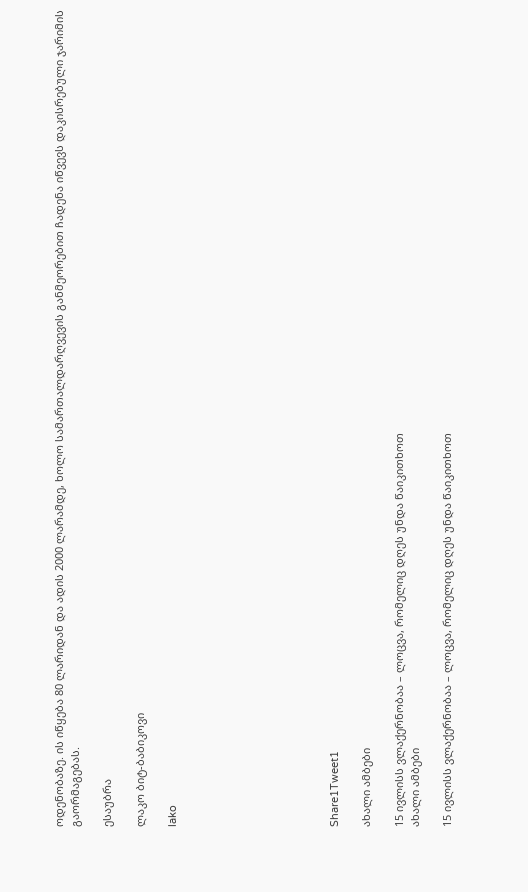ოდენობაზე. ის იწყება 80 ლარიდან და ადის 2000 ლარამდე, ხოლო სამართალდარღვევის განმეორებით ჩადენა იწვევს დაკისრებული ჯარიმის გაორმაგებას.

ესაუბრა

ლაკო ბიტ-ბაბიკოვი

lako









Share1Tweet1

ახალი ამბები

15 ივლისს ვლაქერნობაა – ლოცვა, რომელიც დღეს უნდა წაიკითხოთ
ახალი ამბები

15 ივლისს ვლაქერნობაა – ლოცვა, რომელიც დღეს უნდა წაიკითხოთ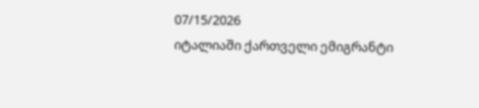07/15/2026
იტალიაში ქართველი ემიგრანტი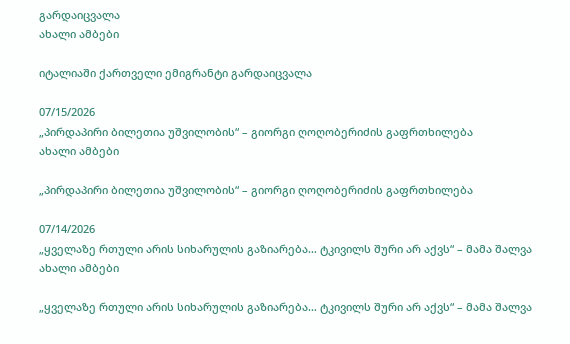გარდაიცვალა
ახალი ამბები

იტალიაში ქართველი ემიგრანტი გარდაიცვალა

07/15/2026
„პირდაპირი ბილეთია უშვილობის“ – გიორგი ღოღობერიძის გაფრთხილება
ახალი ამბები

„პირდაპირი ბილეთია უშვილობის“ – გიორგი ღოღობერიძის გაფრთხილება

07/14/2026
„ყველაზე რთული არის სიხარულის გაზიარება… ტკივილს შური არ აქვს“ – მამა შალვა
ახალი ამბები

„ყველაზე რთული არის სიხარულის გაზიარება… ტკივილს შური არ აქვს“ – მამა შალვა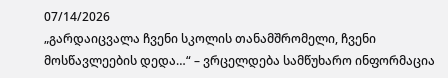07/14/2026
„გარდაიცვალა ჩვენი სკოლის თანამშრომელი, ჩვენი მოსწავლეების დედა…“ – ვრცელდება სამწუხარო ინფორმაცია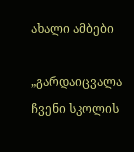ახალი ამბები

„გარდაიცვალა ჩვენი სკოლის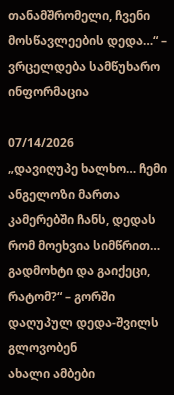თანამშრომელი, ჩვენი მოსწავლეების დედა…“ – ვრცელდება სამწუხარო ინფორმაცია

07/14/2026
„დავიღუპე ხალხო… ჩემი ანგელოზი მართა კამერებში ჩანს, დედას რომ მოეხვია სიმწრით… გადმოხტი და გაიქეცი, რატომ?“ – გორში დაღუპულ დედა-შვილს გლოვობენ
ახალი ამბები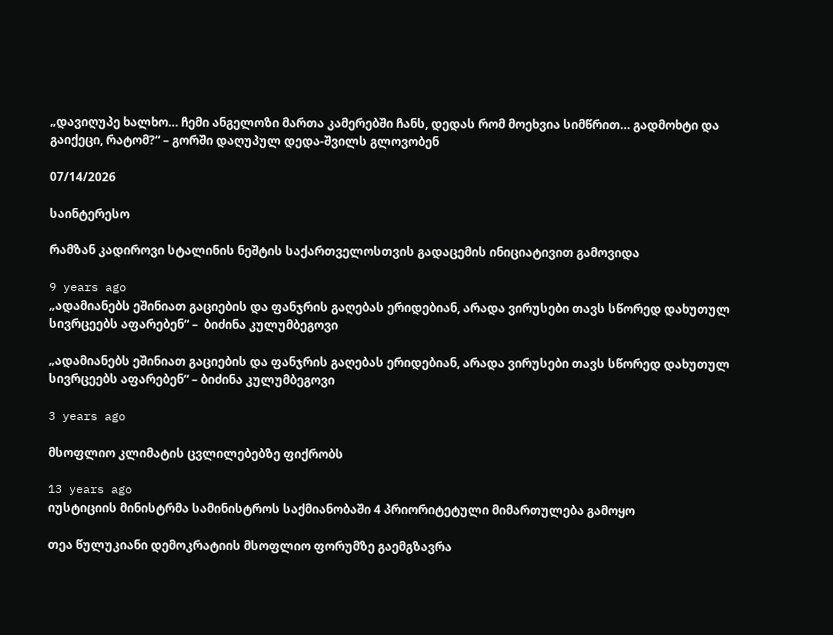„დავიღუპე ხალხო… ჩემი ანგელოზი მართა კამერებში ჩანს, დედას რომ მოეხვია სიმწრით… გადმოხტი და გაიქეცი, რატომ?“ – გორში დაღუპულ დედა-შვილს გლოვობენ

07/14/2026

საინტერესო

რამზან კადიროვი სტალინის ნეშტის საქართველოსთვის გადაცემის ინიციატივით გამოვიდა

9 years ago
„ადამიანებს ეშინიათ გაციების და ფანჯრის გაღებას ერიდებიან, არადა ვირუსები თავს სწორედ დახუთულ სივრცეებს აფარებენ“ –  ბიძინა კულუმბეგოვი

„ადამიანებს ეშინიათ გაციების და ფანჯრის გაღებას ერიდებიან, არადა ვირუსები თავს სწორედ დახუთულ სივრცეებს აფარებენ“ – ბიძინა კულუმბეგოვი

3 years ago

მსოფლიო კლიმატის ცვლილებებზე ფიქრობს

13 years ago
იუსტიციის მინისტრმა სამინისტროს საქმიანობაში 4 პრიორიტეტული მიმართულება გამოყო

თეა წულუკიანი დემოკრატიის მსოფლიო ფორუმზე გაემგზავრა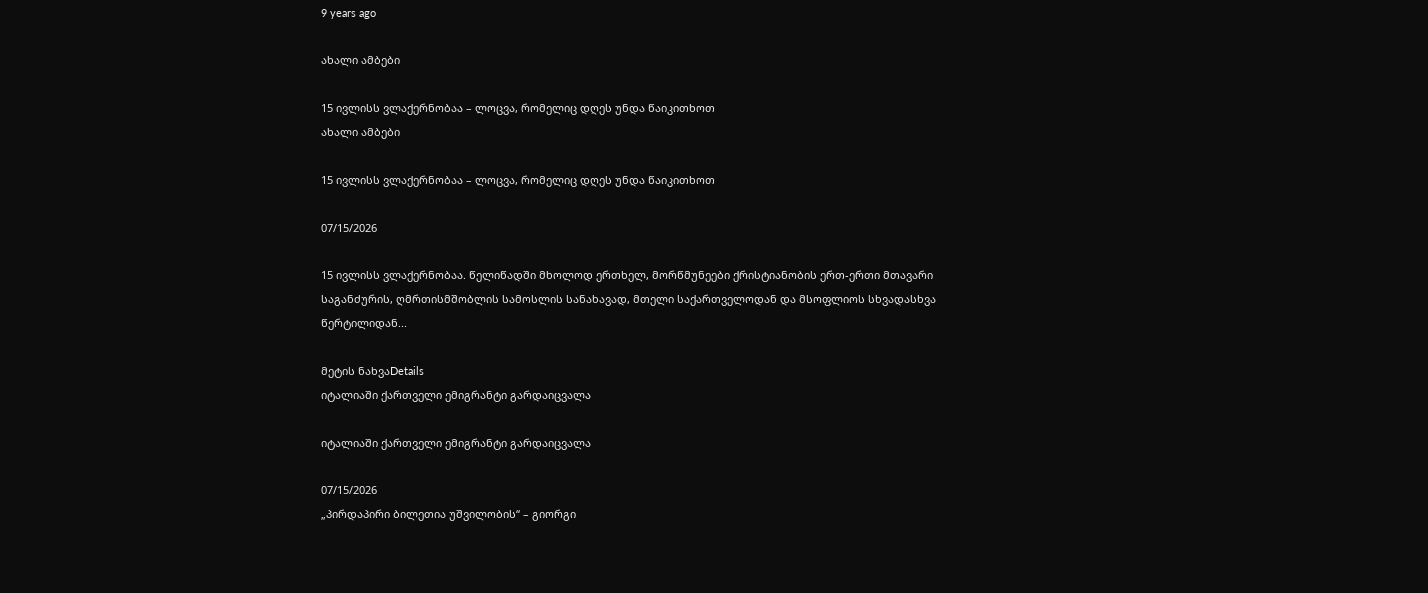9 years ago

ახალი ამბები

15 ივლისს ვლაქერნობაა – ლოცვა, რომელიც დღეს უნდა წაიკითხოთ
ახალი ამბები

15 ივლისს ვლაქერნობაა – ლოცვა, რომელიც დღეს უნდა წაიკითხოთ

07/15/2026

15 ივლისს ვლაქერნობაა. წელიწადში მხოლოდ ერთხელ, მორწმუნეები ქრისტიანობის ერთ-ერთი მთავარი საგანძურის, ღმრთისმშობლის სამოსლის სანახავად, მთელი საქართველოდან და მსოფლიოს სხვადასხვა წერტილიდან...

მეტის ნახვაDetails
იტალიაში ქართველი ემიგრანტი გარდაიცვალა

იტალიაში ქართველი ემიგრანტი გარდაიცვალა

07/15/2026
„პირდაპირი ბილეთია უშვილობის“ – გიორგი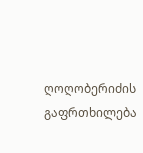ღოღობერიძის გაფრთხილება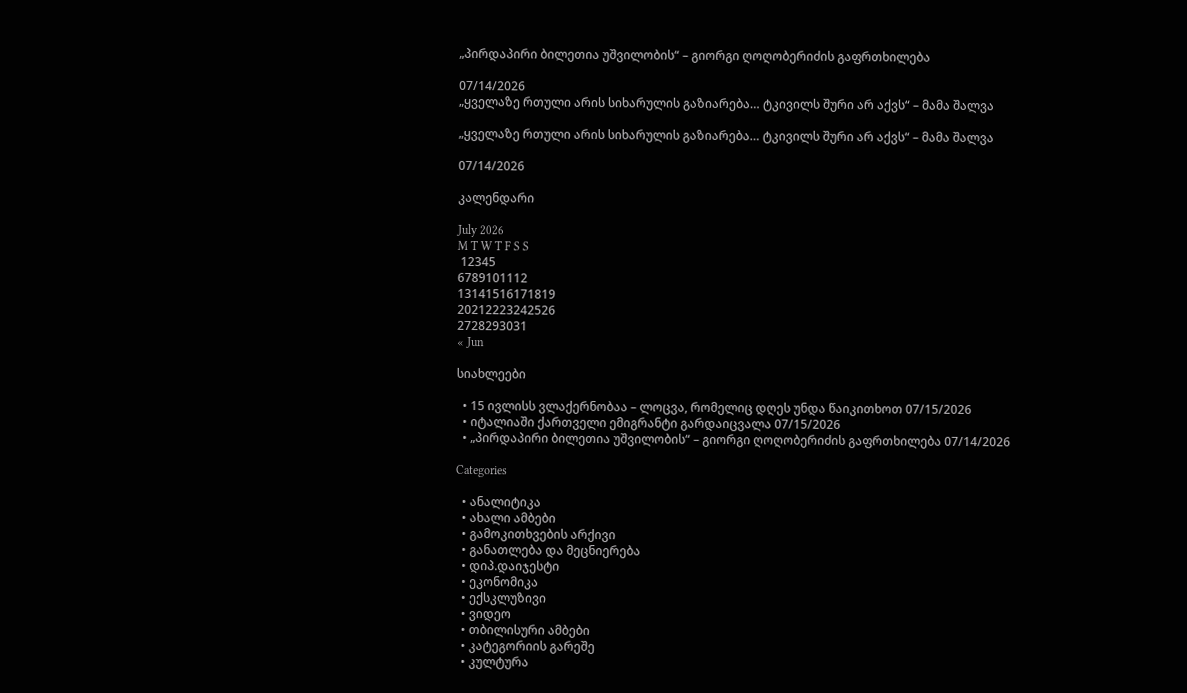„პირდაპირი ბილეთია უშვილობის“ – გიორგი ღოღობერიძის გაფრთხილება

07/14/2026
„ყველაზე რთული არის სიხარულის გაზიარება… ტკივილს შური არ აქვს“ – მამა შალვა

„ყველაზე რთული არის სიხარულის გაზიარება… ტკივილს შური არ აქვს“ – მამა შალვა

07/14/2026

კალენდარი

July 2026
M T W T F S S
 12345
6789101112
13141516171819
20212223242526
2728293031
« Jun

სიახლეები

  • 15 ივლისს ვლაქერნობაა – ლოცვა, რომელიც დღეს უნდა წაიკითხოთ 07/15/2026
  • იტალიაში ქართველი ემიგრანტი გარდაიცვალა 07/15/2026
  • „პირდაპირი ბილეთია უშვილობის“ – გიორგი ღოღობერიძის გაფრთხილება 07/14/2026

Categories

  • ანალიტიკა
  • ახალი ამბები
  • გამოკითხვების არქივი
  • განათლება და მეცნიერება
  • დიპ.დაიჯესტი
  • ეკონომიკა
  • ექსკლუზივი
  • ვიდეო
  • თბილისური ამბები
  • კატეგორიის გარეშე
  • კულტურა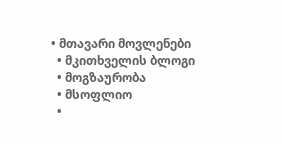• მთავარი მოვლენები
  • მკითხველის ბლოგი
  • მოგზაურობა
  • მსოფლიო
  •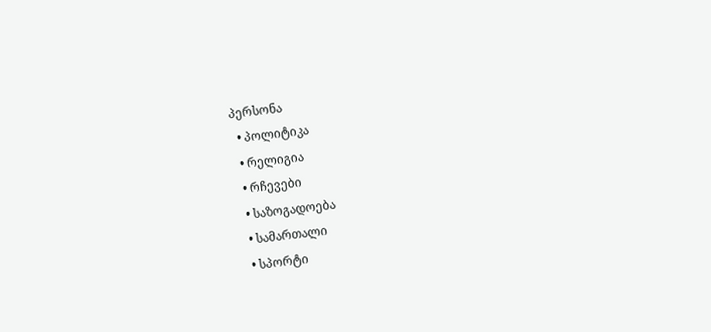პერსონა
  • პოლიტიკა
  • რელიგია
  • რჩევები
  • საზოგადოება
  • სამართალი
  • სპორტი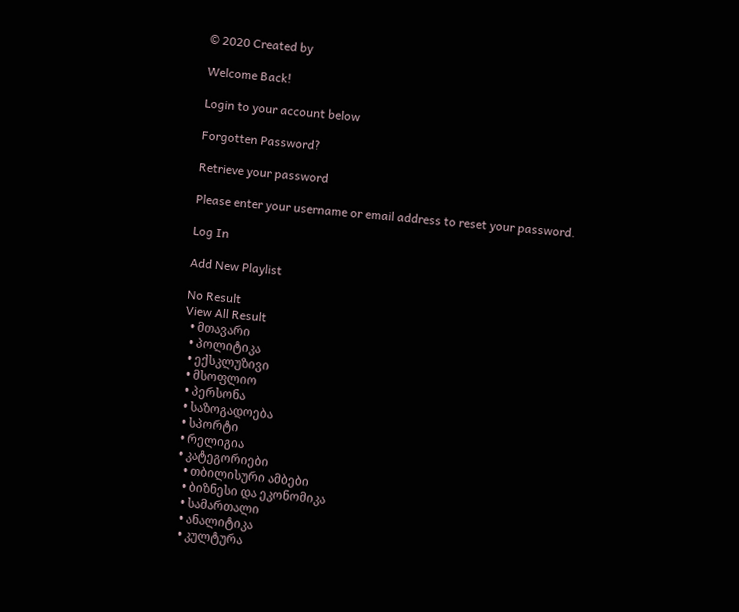© 2020 Created by

Welcome Back!

Login to your account below

Forgotten Password?

Retrieve your password

Please enter your username or email address to reset your password.

Log In

Add New Playlist

No Result
View All Result
  • მთავარი
  • პოლიტიკა
  • ექსკლუზივი
  • მსოფლიო
  • პერსონა
  • საზოგადოება
  • სპორტი
  • რელიგია
  • კატეგორიები
    • თბილისური ამბები
    • ბიზნესი და ეკონომიკა
    • სამართალი
    • ანალიტიკა
    • კულტურა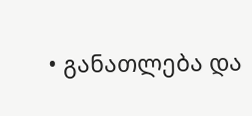• განათლება და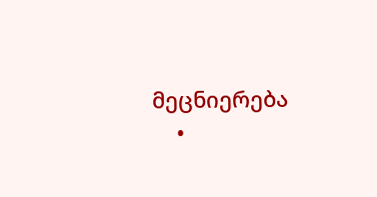მეცნიერება
    •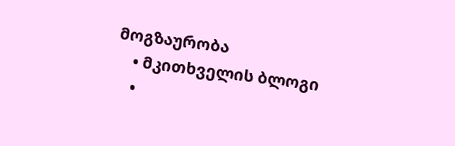მოგზაურობა
    • მკითხველის ბლოგი
    •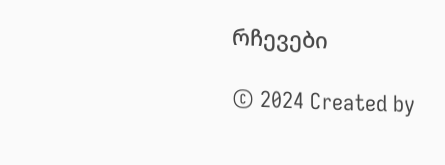რჩევები

© 2024 Created by